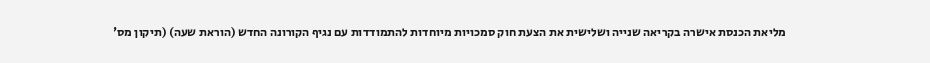מליאת הכנסת אישרה בקריאה שנייה ושלישית את הצעת חוק סמכויות מיוחדות להתמודדות עם נגיף הקורונה החדש (הוראת שעה) (תיקון מס'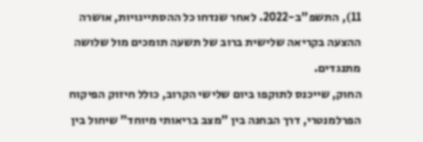11), התשפ"ב-2022. לאחר שנדחו כל ההסתייגויות, אושרה ההצעה בקריאה שלישית ברוב של תשעה תומכים מול שלושה מתנגדים.
החוק, שייכנס לתוקפו ביום שלישי הקרוב, כולל חיזוק הפיקוח הפרלמנטרי, דרך הבחנה בין "מצב בריאותי מיוחד" שיחול בין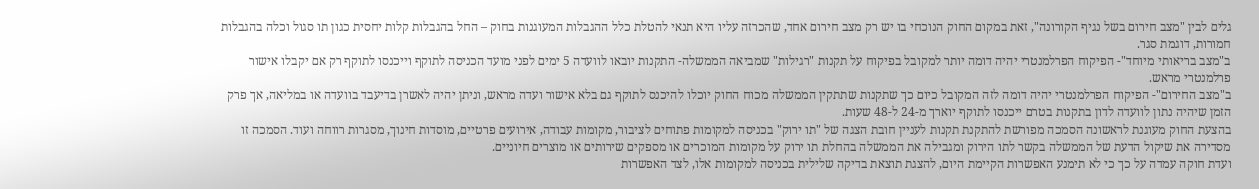גלים לבין "מצב חירום בשל נגיף הקורונה", זאת במקום החוק הנוכחי בו יש רק מצב חירום אחד, שהכרזה עליו היא תנאי להטלת כלל ההגבלות המעוגנות בחוק – החל בהגבלות קלות יחסית כגון תו סגול וכלה בהגבלות חמורות, דוגמת סגר.
ב"מצב בריאותי מיוחד"- הפיקוח הפרלמנטרי יהיה דומה יותר למקובל בפיקוח על תקנות "רגילות" שמביאה הממשלה- התקנות יובאו לוועדה 5 ימים לפני מועד הכניסה לתוקף וייכנסו לתוקף רק אם יקבלו אישור פרלמנטרי מראש.
ב"מצב החירום"- הפיקוח הפרלמנטרי יהיה דומה לזה המקובל כיום כך שתקנות שתתקין הממשלה מכוח החוק יוכלו להיכנס לתוקף גם בלא אישור ועדה מראש, וניתן יהיה לאשרן בדיעבד בוועדה או במליאה, אך פרק הזמן שיהיה נתון לוועדה לדון בתקנות בטרם ייכנסו לתוקף יוארך מ-24 ל-48 שעות.
בהצעת החוק מעוגנת לראשונה הסמכה מפורשת להתקנת תקנות לעניין חובת הצגה של "תו ירוק" בכניסה למקומות פתוחים לציבור, מקומות עבודה, אירועים פרטיים, מוסדות חינוך, מסגרות רווחה ועוד. הסמכה זו מסדירה את שיקול הדעת של הממשלה בקשר לתו הירוק ומגבילה את הממשלה בהחלת תו ירוק על מקומות המוכרים או מספקים שירותים או מוצרים חיוניים.
ועדת חוקה עמדה על כך כי לא תימנע האפשרות הקיימת היום, להצגת תוצאת בדיקה שלילית בכניסה למקומות אלו, לצד האפשרות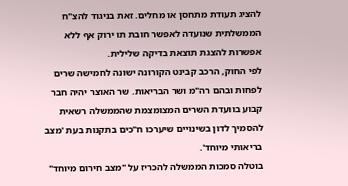להציג תעודת מתחסן או מחלים. זאת בניגוד להצ"ח הממשלתית שנועדה לאפשר חובת תו ירוק אף ללא אפשרות להצגת תוצאת בדיקה שלילית.
לפי החוק, הרכב קבינט הקורונה ישונה לחמישה שרים לפחות ובהם רה"מ ושר הבריאות. שר האוצר יהיה חבר קבוע בוועדת השרים המצומצמת שהממשלה רשאית להסמיך לדון בשינויים שיערכו ח"כים בתקנות בעת 'מצב בריאותי מיוחד'.
בוטלה סמכות הממשלה להכריז על "מצב חירום מיוחד"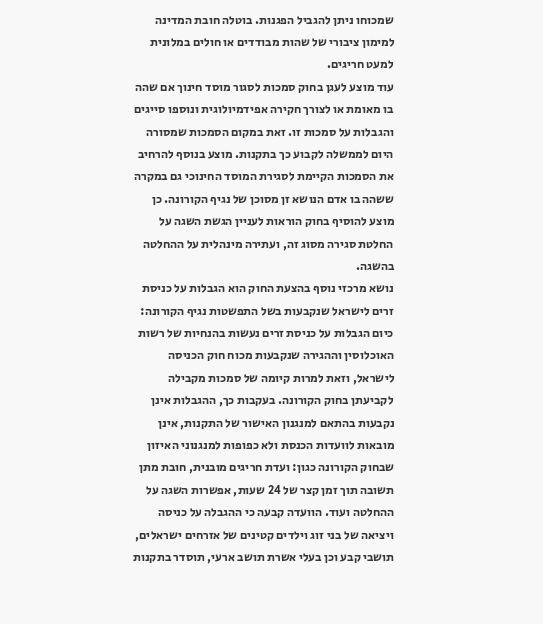שמכוחו ניתן להגביל הפגנות. בוטלה חובת המדינה למימון ציבורי של שהות מבודדים או חולים במלונית למעט חריגים.
עוד מוצע לעגן בחוק סמכות לסגור מוסד חינוך אם שהה בו מאומת או לצורך חקירה אפידמיולוגית ונוספו סייגים והגבלות על סמכות זו. זאת במקום הסמכות שמסורה היום לממשלה לקבוע כך בתקנות. מוצע בנוסף להרחיב את הסמכות הקיימת לסגירת המוסד החינוכי גם במקרה ששהה בו אדם הנושא זן מסוכן של נגיף הקורונה. כן מוצע להוסיף בחוק הוראות לעניין הגשת השגה על החלטת סגירה מסוג זה, ועתירה מינהלית על ההחלטה בהשגה.
נושא מרכזי נוסף בהצעת החוק הוא הגבלות על כניסת זרים לישראל שנקבעות בשל התפשטות נגיף הקורונה: כיום הגבלות על כניסת זרים נעשות בהנחיות של רשות האוכלוסין וההגירה שנקבעות מכוח חוק הכניסה לישראל, וזאת למרות קיומה של סמכות מקבילה לקביעתן בחוק הקורונה. בעקבות כך, ההגבלות אינן נקבעות בהתאם למנגנון האישור של התקנות, אינן מובאות לוועדות הכנסת ולא כפופות למנגנוני האיזון שבחוק הקורונה כגון: ועדת חריגים מובנית, חובת מתן תשובה תוך זמן קצר של 24 שעות, אפשרות השגה על ההחלטה ועוד. הוועדה קבעה כי ההגבלה על כניסה ויציאה של בני זוג וילדים קטינים של אזרחים ישראלים, תושבי קבע וכן בעלי אשרת תושב ארעי, תוסדר בתקנות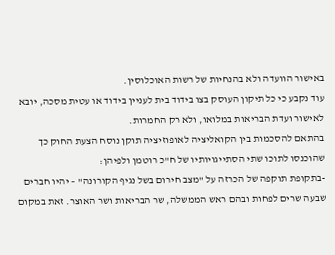באישור הוועדה ולא בהנחיות של רשות האוכלוסין.
עוד נקבע כי כל תיקון העוסק בצו בידוד בית לעניין בידוד או עטית מסכה, יובא לאישור ועדת הבריאות במלואו, ולא רק החמרות.
בהתאם להסכמות בין הקואליציה לאופוזיציה תוקן נוסח הצעת החוק כך שהוכנסו לתוכו שתי הסתייגויותיו של ח"כ רוטמן ולפיהן:
-בתקופת תוקפה של הכרזה על "מצב חירום בשל נגיף הקורונה" – יהיו חברים שבעה שרים לפחות ובהם ראש הממשלה, שר הבריאות ושר האוצר. זאת במקום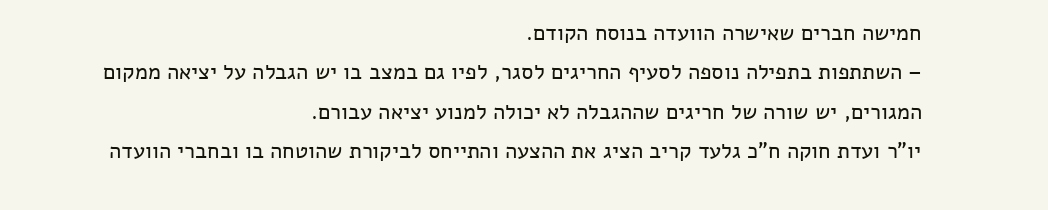חמישה חברים שאישרה הוועדה בנוסח הקודם.
– השתתפות בתפילה נוספה לסעיף החריגים לסגר, לפיו גם במצב בו יש הגבלה על יציאה ממקום המגורים, יש שורה של חריגים שההגבלה לא יכולה למנוע יציאה עבורם.
יו"ר ועדת חוקה ח"כ גלעד קריב הציג את ההצעה והתייחס לביקורת שהוטחה בו ובחברי הוועדה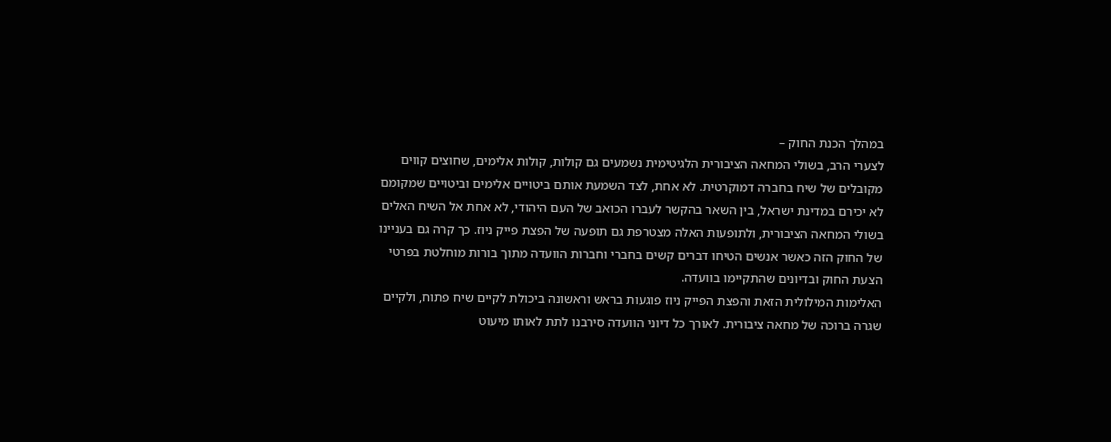במהלך הכנת החוק –
לצערי הרב, בשולי המחאה הציבורית הלגיטימית נשמעים גם קולות, קולות אלימים, שחוצים קווים מקובלים של שיח בחברה דמוקרטית. לא אחת, לצד השמעת אותם ביטויים אלימים וביטויים שמקומם לא יכירם במדינת ישראל, בין השאר בהקשר לעברו הכואב של העם היהודי, לא אחת אל השיח האלים בשולי המחאה הציבורית, ולתופעות האלה מצטרפת גם תופעה של הפצת פייק ניוז. כך קרה גם בעניינו של החוק הזה כאשר אנשים הטיחו דברים קשים בחברי וחברות הוועדה מתוך בורות מוחלטת בפרטי הצעת החוק ובדיונים שהתקיימו בוועדה.
האלימות המילולית הזאת והפצת הפייק ניוז פוגעות בראש וראשונה ביכולת לקיים שיח פתוח, ולקיים שגרה ברוכה של מחאה ציבורית. לאורך כל דיוני הוועדה סירבנו לתת לאותו מיעוט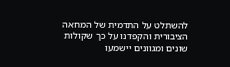להשתלט על התדמית של המחאה הציבורית והקפדנו על כך שקולות שונים ומגוונים יישמעו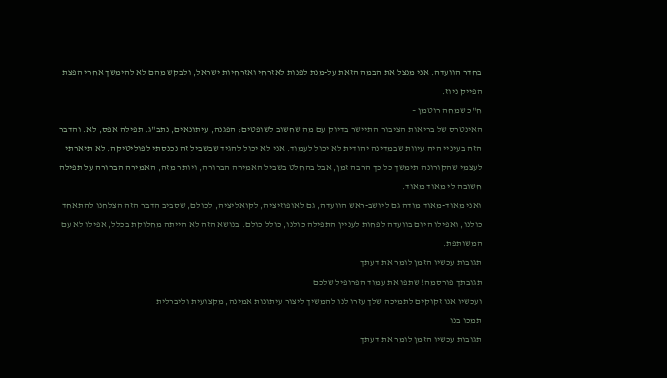בחדר הוועדה. אני מנצל את הבמה הזאת על-מנת לפנות לאזרחי ואזרחיות ישראל, ולבקש מהם לא להימשך אחרי הפצת הפייק ניוז.
ח"כ שמחה רוטמן –
האינטרס של בריאות הציבור התיישר בדיוק עם מה שחשוב לשופטים: הפגנה, עיתונאים, נתב"ג. תפילה אפס, לא. והדבר הזה בעיניי היה עיוות שבמדינה יהודית לא יכול לעמוד. אני לא יכול להגיד שבשביל זה נכנסתי לפוליטיקה. לא תיארתי לעצמי שהקורונה תימשך כל כך הרבה זמן, אבל בהחלט בשביל האמירה הברורה, ויותר מזה, האמירה הברורה על תפילה חשובה לי מאוד מאוד.
ואני מאוד-מאוד מודה גם ליושב-ראש הוועדה, גם לאופוזיציה, לקואליציה, לכולם, שסביב הדבר הזה הצלחנו להתאחד כולנו, ואפילו היום בוועדה לפחות לעניין התפילה כולנו, כולל כולם. בנושא הזה לא הייתה מחלוקת בכלל, אפילו לא עם המשותפת.
תגובות עכשיו הזמן לומר את דעתך
תגובתך פורסמה! שתפו את עמוד הפרופיל שלכם
ועכשיו אנו זקוקים לתמיכה שלך עזרו לנו להמשיך ליצור עיתונות אמינה, מקצועית וליברלית
תמכו בנו
תגובות עכשיו הזמן לומר את דעתך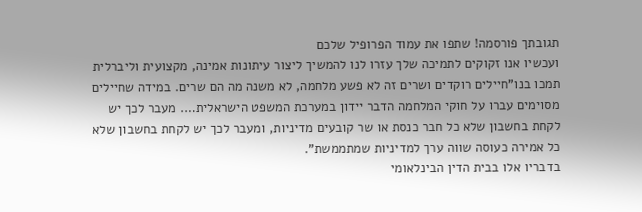תגובתך פורסמה! שתפו את עמוד הפרופיל שלכם
ועכשיו אנו זקוקים לתמיכה שלך עזרו לנו להמשיך ליצור עיתונות אמינה, מקצועית וליברלית
תמכו בנו"חיילים רוקדים ושרים זה לא פשע מלחמה, לא משנה מה הם שרים. במידה שחיילים מסוימים עברו על חוקי המלחמה הדבר יידון במערכת המשפט הישראלית…. מעבר לכך יש לקחת בחשבון שלא כל חבר כנסת או שר קובעים מדיניות, ומעבר לכך יש לקחת בחשבון שלא כל אמירה כעוסה שווה ערך למדיניות שמתממשת".
בדבריו אלו בבית הדין הבינלאומי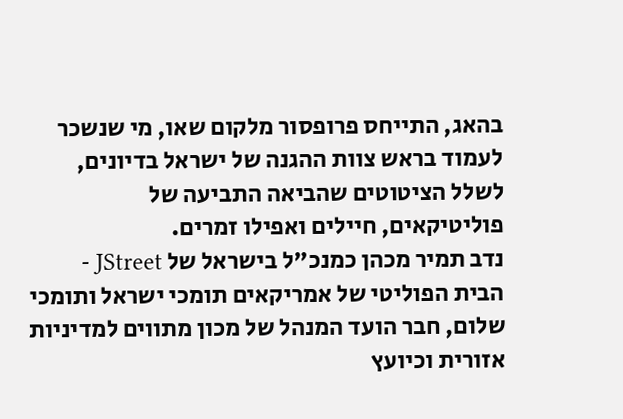בהאג, התייחס פרופסור מלקום שאו, מי שנשכר לעמוד בראש צוות ההגנה של ישראל בדיונים, לשלל הציטוטים שהביאה התביעה של פוליטיקאים, חיילים ואפילו זמרים.
נדב תמיר מכהן כמנכ"ל בישראל של JStreet - הבית הפוליטי של אמריקאים תומכי ישראל ותומכי שלום, חבר הועד המנהל של מכון מתווים למדיניות אזורית וכיועץ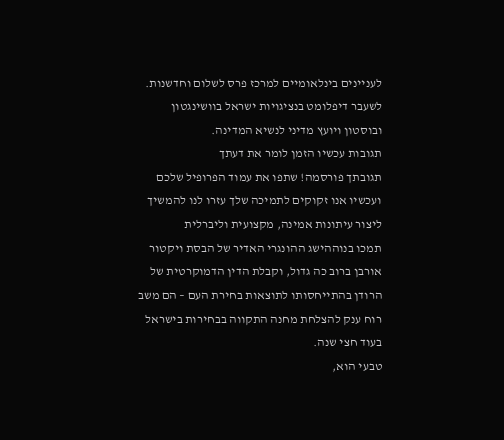לעניינים בינלאומיים למרכז פרס לשלום וחדשנות. לשעבר דיפלומט בנציגויות ישראל בוושינגטון ובוסטון ויועץ מדיני לנשיא המדינה.
תגובות עכשיו הזמן לומר את דעתך
תגובתך פורסמה! שתפו את עמוד הפרופיל שלכם
ועכשיו אנו זקוקים לתמיכה שלך עזרו לנו להמשיך ליצור עיתונות אמינה, מקצועית וליברלית
תמכו בנוההישג ההונגרי האדיר של הבסת ויקטור אורבן ברוב כה גדול, וקבלת הדין הדמוקרטית של הרודן בהתייחסותו לתוצאות בחירת העם – הם משב רוח ענק להצלחת מחנה התקווה בבחירות בישראל בעוד חצי שנה.
טבעי הוא,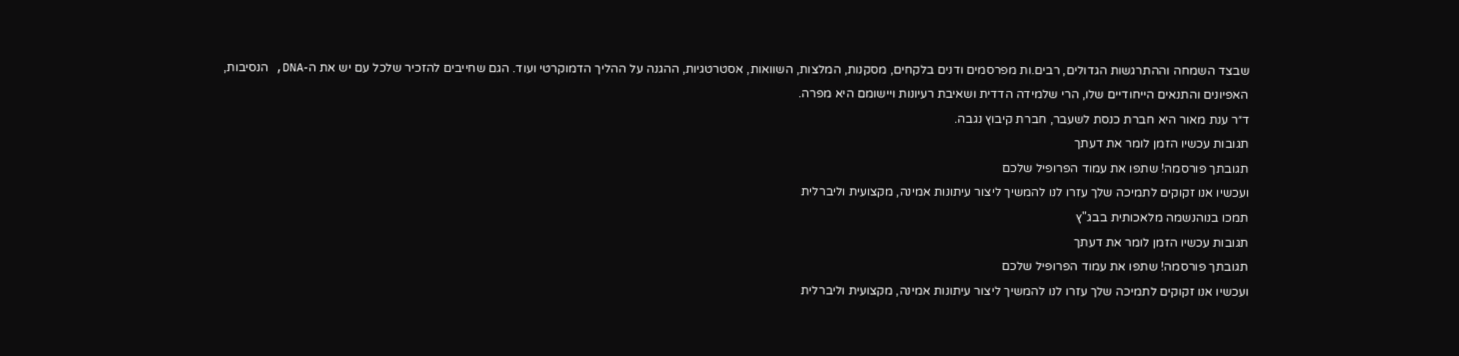שבצד השמחה וההתרגשות הגדולים, רבים.ות מפרסמים ודנים בלקחים, מסקנות, המלצות, השוואות, אסטרטגיות, ההגנה על ההליך הדמוקרטי ועוד. הגם שחייבים להזכיר שלכל עם יש את ה-DNA, הנסיבות, האפיונים והתנאים הייחודיים שלו, הרי שלמידה הדדית ושאיבת רעיונות ויישומם היא מפרה.
ד״ר ענת מאור היא חברת כנסת לשעבר, חברת קיבוץ נגבה.
תגובות עכשיו הזמן לומר את דעתך
תגובתך פורסמה! שתפו את עמוד הפרופיל שלכם
ועכשיו אנו זקוקים לתמיכה שלך עזרו לנו להמשיך ליצור עיתונות אמינה, מקצועית וליברלית
תמכו בנוהנשמה מלאכותית בבג"ץ
תגובות עכשיו הזמן לומר את דעתך
תגובתך פורסמה! שתפו את עמוד הפרופיל שלכם
ועכשיו אנו זקוקים לתמיכה שלך עזרו לנו להמשיך ליצור עיתונות אמינה, מקצועית וליברלית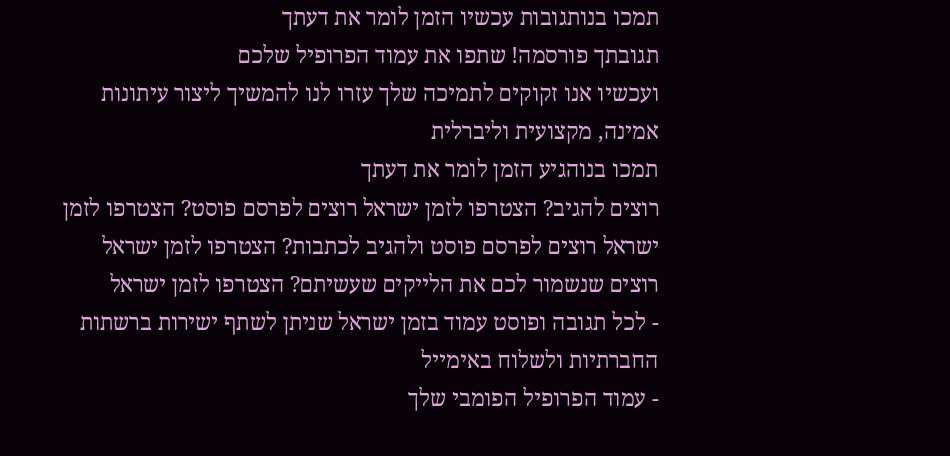תמכו בנותגובות עכשיו הזמן לומר את דעתך
תגובתך פורסמה! שתפו את עמוד הפרופיל שלכם
ועכשיו אנו זקוקים לתמיכה שלך עזרו לנו להמשיך ליצור עיתונות אמינה, מקצועית וליברלית
תמכו בנוהגיע הזמן לומר את דעתך
רוצים להגיב? הצטרפו לזמן ישראל רוצים לפרסם פוסט? הצטרפו לזמן ישראל רוצים לפרסם פוסט ולהגיב לכתבות? הצטרפו לזמן ישראל רוצים שנשמור לכם את הלייקים שעשיתם? הצטרפו לזמן ישראל
- לכל תגובה ופוסט עמוד בזמן ישראל שניתן לשתף ישירות ברשתות החברתיות ולשלוח באימייל
- עמוד הפרופיל הפומבי שלך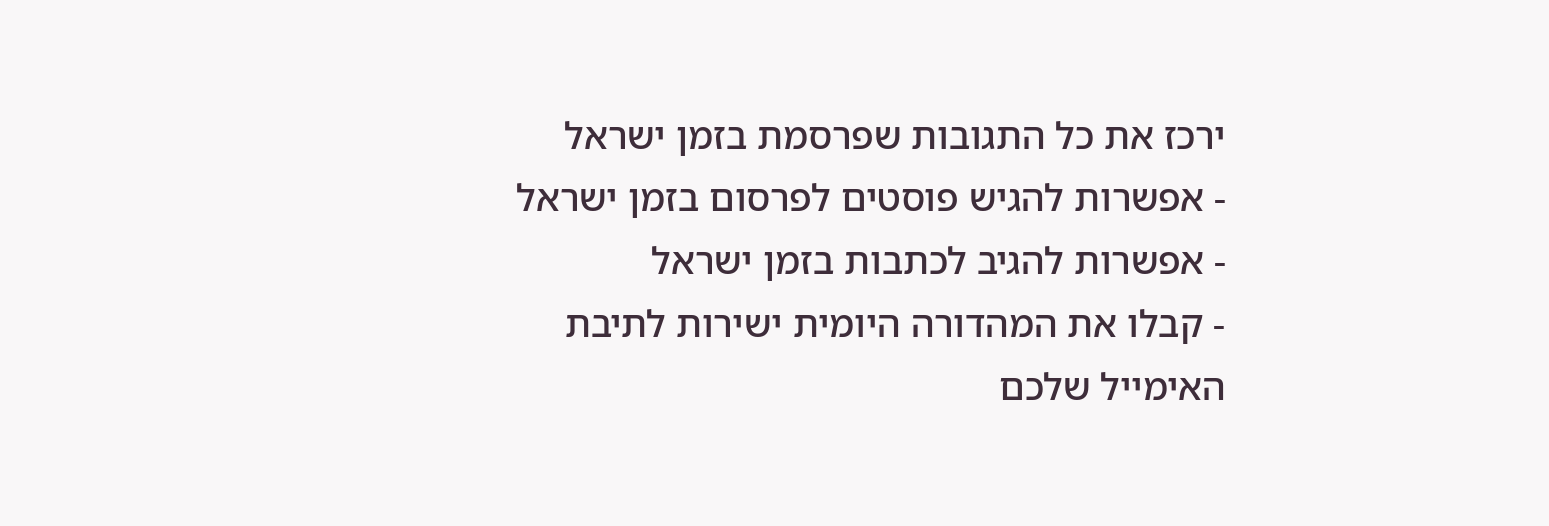ירכז את כל התגובות שפרסמת בזמן ישראל
- אפשרות להגיש פוסטים לפרסום בזמן ישראל
- אפשרות להגיב לכתבות בזמן ישראל
- קבלו את המהדורה היומית ישירות לתיבת האימייל שלכם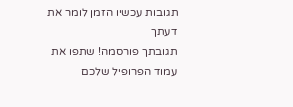תגובות עכשיו הזמן לומר את דעתך
תגובתך פורסמה! שתפו את עמוד הפרופיל שלכם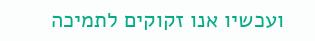ועכשיו אנו זקוקים לתמיכה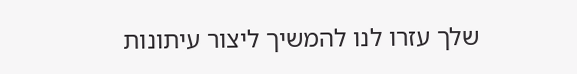שלך עזרו לנו להמשיך ליצור עיתונות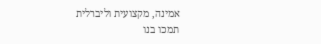אמינה, מקצועית וליברלית
תמכו בנו